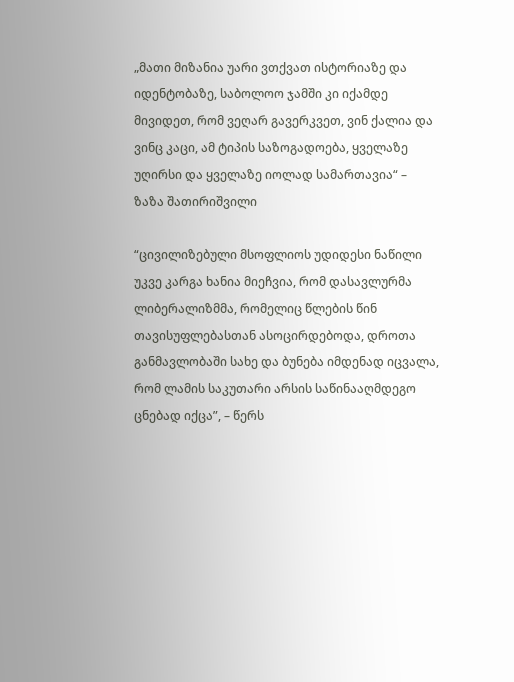„მათი მიზანია უარი ვთქვათ ისტორიაზე და იდენტობაზე, საბოლოო ჯამში კი იქამდე მივიდეთ, რომ ვეღარ გავერკვეთ, ვინ ქალია და ვინც კაცი, ამ ტიპის საზოგადოება, ყველაზე უღირსი და ყველაზე იოლად სამართავია“ – ზაზა შათირიშვილი

“ცივილიზებული მსოფლიოს უდიდესი ნაწილი უკვე კარგა ხანია მიეჩვია, რომ დასავლურმა ლიბერალიზმმა, რომელიც წლების წინ თავისუფლებასთან ასოცირდებოდა, დროთა განმავლობაში სახე და ბუნება იმდენად იცვალა, რომ ლამის საკუთარი არსის საწინააღმდეგო ცნებად იქცა”, – წერს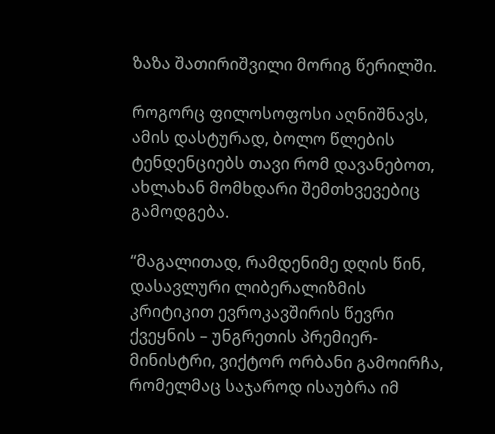ზაზა შათირიშვილი მორიგ წერილში.

როგორც ფილოსოფოსი აღნიშნავს, ამის დასტურად, ბოლო წლების ტენდენციებს თავი რომ დავანებოთ, ახლახან მომხდარი შემთხვევებიც გამოდგება.

“მაგალითად, რამდენიმე დღის წინ, დასავლური ლიბერალიზმის კრიტიკით ევროკავშირის წევრი ქვეყნის – უნგრეთის პრემიერ-მინისტრი, ვიქტორ ორბანი გამოირჩა, რომელმაც საჯაროდ ისაუბრა იმ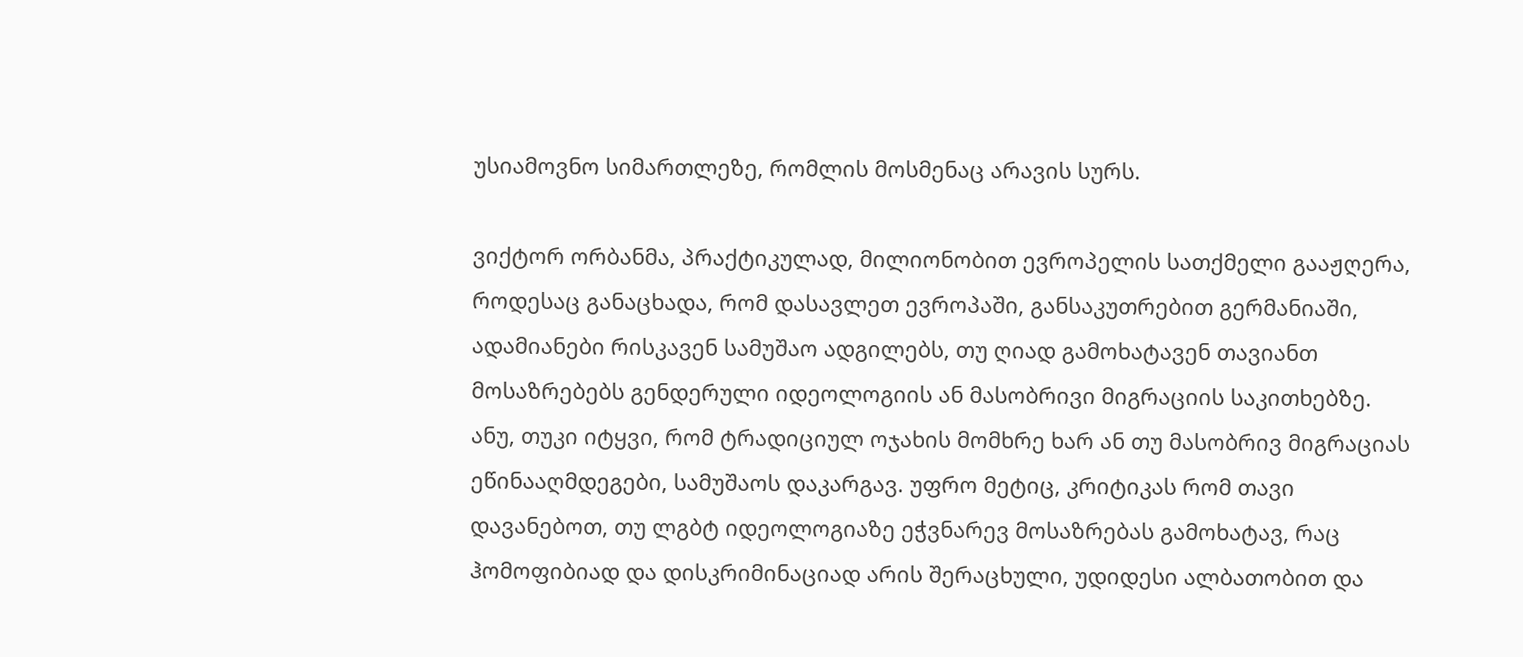უსიამოვნო სიმართლეზე, რომლის მოსმენაც არავის სურს.

ვიქტორ ორბანმა, პრაქტიკულად, მილიონობით ევროპელის სათქმელი გააჟღერა, როდესაც განაცხადა, რომ დასავლეთ ევროპაში, განსაკუთრებით გერმანიაში, ადამიანები რისკავენ სამუშაო ადგილებს, თუ ღიად გამოხატავენ თავიანთ მოსაზრებებს გენდერული იდეოლოგიის ან მასობრივი მიგრაციის საკითხებზე. ანუ, თუკი იტყვი, რომ ტრადიციულ ოჯახის მომხრე ხარ ან თუ მასობრივ მიგრაციას ეწინააღმდეგები, სამუშაოს დაკარგავ. უფრო მეტიც, კრიტიკას რომ თავი დავანებოთ, თუ ლგბტ იდეოლოგიაზე ეჭვნარევ მოსაზრებას გამოხატავ, რაც ჰომოფიბიად და დისკრიმინაციად არის შერაცხული, უდიდესი ალბათობით და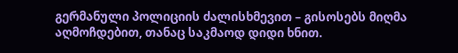გერმანული პოლიციის ძალისხმევით – გისოსებს მიღმა აღმოჩდებით, თანაც საკმაოდ დიდი ხნით.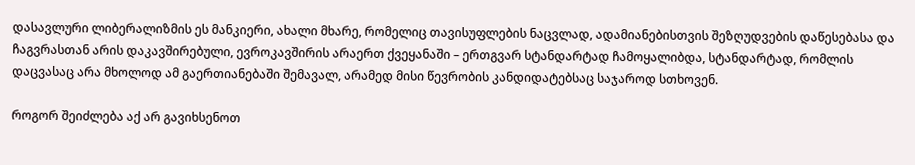დასავლური ლიბერალიზმის ეს მანკიერი, ახალი მხარე, რომელიც თავისუფლების ნაცვლად, ადამიანებისთვის შეზღუდვების დაწესებასა და ჩაგვრასთან არის დაკავშირებული, ევროკავშირის არაერთ ქვეყანაში – ერთგვარ სტანდარტად ჩამოყალიბდა, სტანდარტად, რომლის დაცვასაც არა მხოლოდ ამ გაერთიანებაში შემავალ, არამედ მისი წევრობის კანდიდატებსაც საჯაროდ სთხოვენ.

როგორ შეიძლება აქ არ გავიხსენოთ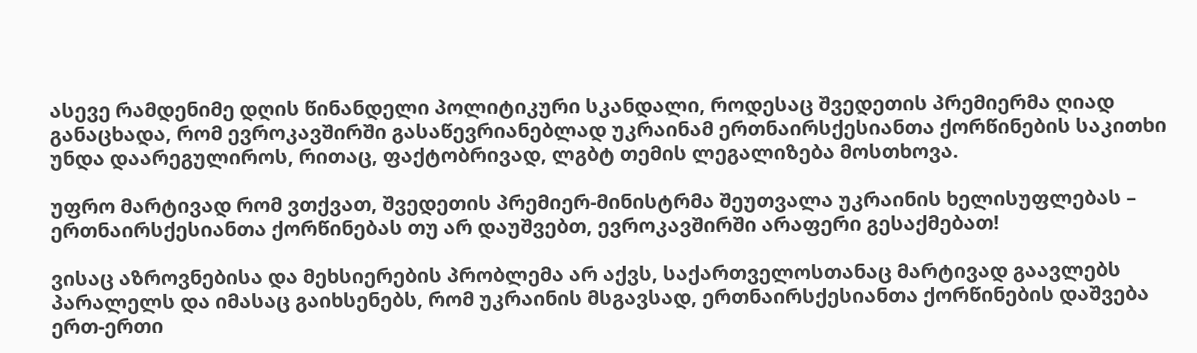ასევე რამდენიმე დღის წინანდელი პოლიტიკური სკანდალი, როდესაც შვედეთის პრემიერმა ღიად განაცხადა, რომ ევროკავშირში გასაწევრიანებლად უკრაინამ ერთნაირსქესიანთა ქორწინების საკითხი უნდა დაარეგულიროს, რითაც, ფაქტობრივად, ლგბტ თემის ლეგალიზება მოსთხოვა.

უფრო მარტივად რომ ვთქვათ, შვედეთის პრემიერ-მინისტრმა შეუთვალა უკრაინის ხელისუფლებას – ერთნაირსქესიანთა ქორწინებას თუ არ დაუშვებთ, ევროკავშირში არაფერი გესაქმებათ!

ვისაც აზროვნებისა და მეხსიერების პრობლემა არ აქვს, საქართველოსთანაც მარტივად გაავლებს პარალელს და იმასაც გაიხსენებს, რომ უკრაინის მსგავსად, ერთნაირსქესიანთა ქორწინების დაშვება ერთ-ერთი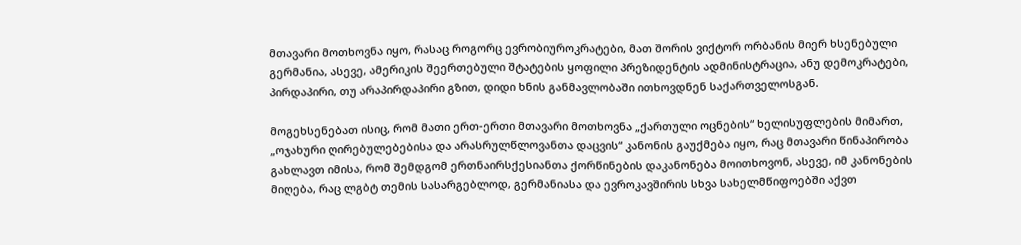მთავარი მოთხოვნა იყო, რასაც როგორც ევრობიუროკრატები, მათ შორის ვიქტორ ორბანის მიერ ხსენებული გერმანია, ასევე, ამერიკის შეერთებული შტატების ყოფილი პრეზიდენტის ადმინისტრაცია, ანუ დემოკრატები, პირდაპირი, თუ არაპირდაპირი გზით, დიდი ხნის განმავლობაში ითხოვდნენ საქართველოსგან.

მოგეხსენებათ ისიც, რომ მათი ერთ-ერთი მთავარი მოთხოვნა „ქართული ოცნების“ ხელისუფლების მიმართ, „ოჯახური ღირებულებებისა და არასრულწლოვანთა დაცვის“ კანონის გაუქმება იყო, რაც მთავარი წინაპირობა გახლავთ იმისა, რომ შემდგომ ერთნაირსქესიანთა ქორწინების დაკანონება მოითხოვონ, ასევე, იმ კანონების მიღება, რაც ლგბტ თემის სასარგებლოდ, გერმანიასა და ევროკავშირის სხვა სახელმწიფოებში აქვთ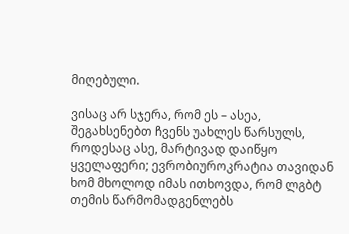მიღებული.

ვისაც არ სჯერა, რომ ეს – ასეა, შეგახსენებთ ჩვენს უახლეს წარსულს, როდესაც ასე, მარტივად დაიწყო ყველაფერი; ევრობიუროკრატია თავიდან ხომ მხოლოდ იმას ითხოვდა, რომ ლგბტ თემის წარმომადგენლებს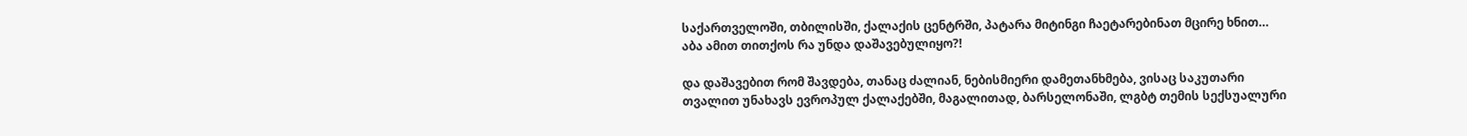საქართველოში, თბილისში, ქალაქის ცენტრში, პატარა მიტინგი ჩაეტარებინათ მცირე ხნით… აბა ამით თითქოს რა უნდა დაშავებულიყო?!

და დაშავებით რომ შავდება, თანაც ძალიან, ნებისმიერი დამეთანხმება, ვისაც საკუთარი თვალით უნახავს ევროპულ ქალაქებში, მაგალითად, ბარსელონაში, ლგბტ თემის სექსუალური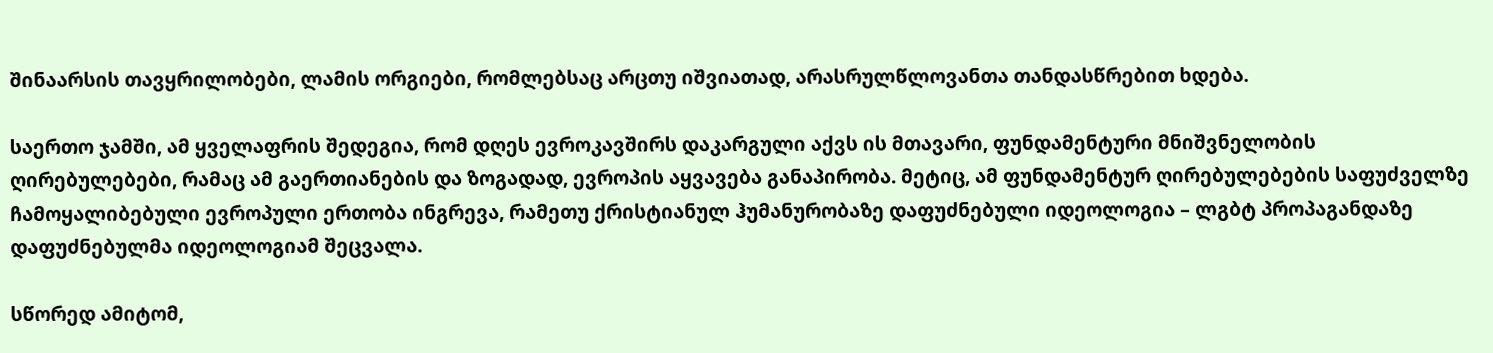შინაარსის თავყრილობები, ლამის ორგიები, რომლებსაც არცთუ იშვიათად, არასრულწლოვანთა თანდასწრებით ხდება.

საერთო ჯამში, ამ ყველაფრის შედეგია, რომ დღეს ევროკავშირს დაკარგული აქვს ის მთავარი, ფუნდამენტური მნიშვნელობის ღირებულებები, რამაც ამ გაერთიანების და ზოგადად, ევროპის აყვავება განაპირობა. მეტიც, ამ ფუნდამენტურ ღირებულებების საფუძველზე ჩამოყალიბებული ევროპული ერთობა ინგრევა, რამეთუ ქრისტიანულ ჰუმანურობაზე დაფუძნებული იდეოლოგია – ლგბტ პროპაგანდაზე დაფუძნებულმა იდეოლოგიამ შეცვალა.

სწორედ ამიტომ,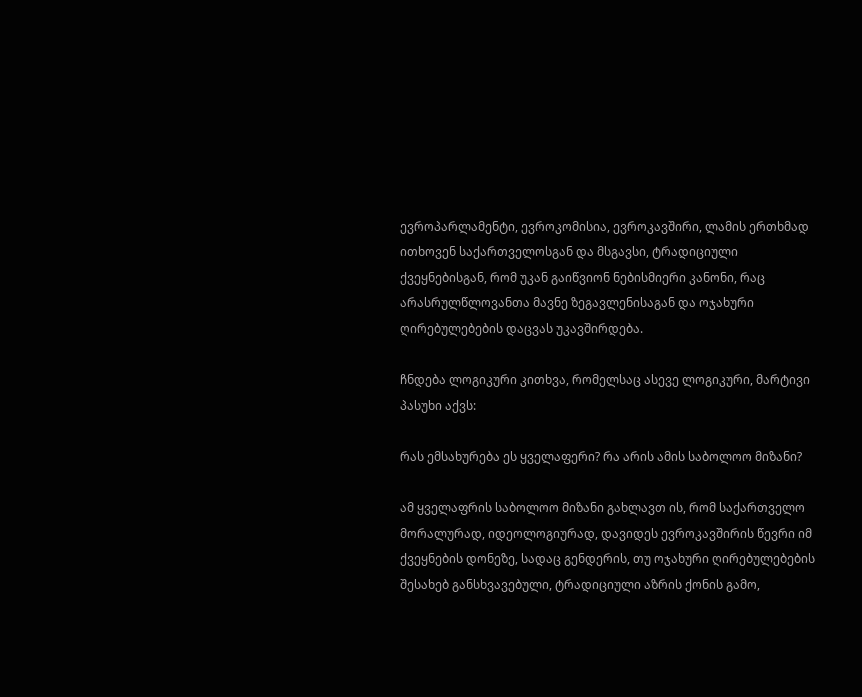ევროპარლამენტი, ევროკომისია, ევროკავშირი, ლამის ერთხმად ითხოვენ საქართველოსგან და მსგავსი, ტრადიციული ქვეყნებისგან, რომ უკან გაიწვიონ ნებისმიერი კანონი, რაც არასრულწლოვანთა მავნე ზეგავლენისაგან და ოჯახური ღირებულებების დაცვას უკავშირდება.

ჩნდება ლოგიკური კითხვა, რომელსაც ასევე ლოგიკური, მარტივი პასუხი აქვს:

რას ემსახურება ეს ყველაფერი? რა არის ამის საბოლოო მიზანი?

ამ ყველაფრის საბოლოო მიზანი გახლავთ ის, რომ საქართველო მორალურად, იდეოლოგიურად, დავიდეს ევროკავშირის წევრი იმ ქვეყნების დონეზე, სადაც გენდერის, თუ ოჯახური ღირებულებების შესახებ განსხვავებული, ტრადიციული აზრის ქონის გამო,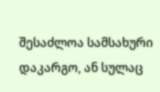შესაძლოა სამსახური დაკარგო, ან სულაც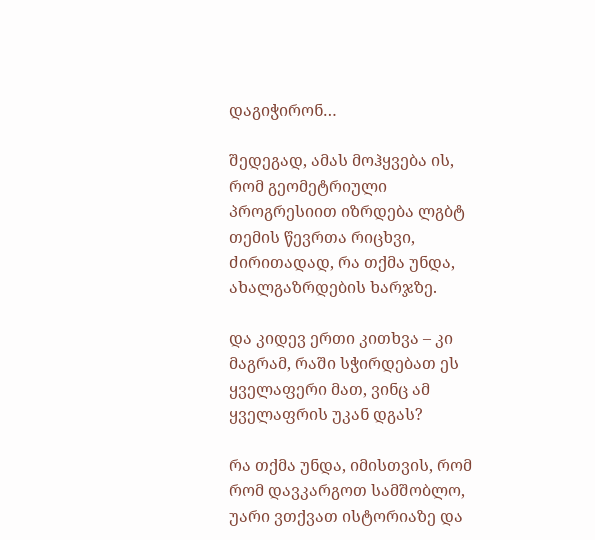დაგიჭირონ…

შედეგად, ამას მოჰყვება ის, რომ გეომეტრიული პროგრესიით იზრდება ლგბტ თემის წევრთა რიცხვი, ძირითადად, რა თქმა უნდა, ახალგაზრდების ხარჯზე.

და კიდევ ერთი კითხვა – კი მაგრამ, რაში სჭირდებათ ეს ყველაფერი მათ, ვინც ამ ყველაფრის უკან დგას?

რა თქმა უნდა, იმისთვის, რომ რომ დავკარგოთ სამშობლო, უარი ვთქვათ ისტორიაზე და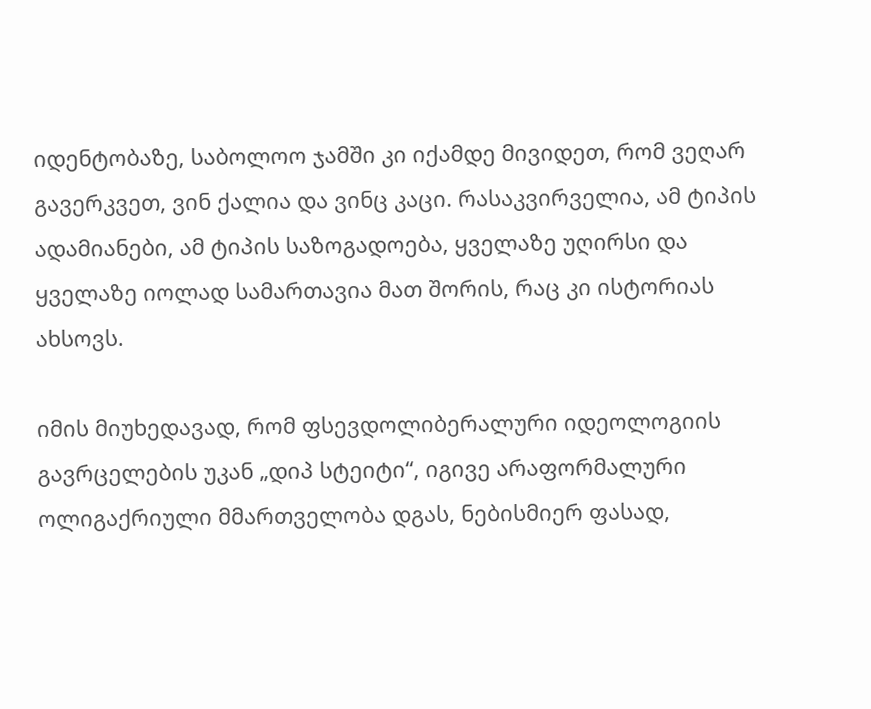იდენტობაზე, საბოლოო ჯამში კი იქამდე მივიდეთ, რომ ვეღარ გავერკვეთ, ვინ ქალია და ვინც კაცი. რასაკვირველია, ამ ტიპის ადამიანები, ამ ტიპის საზოგადოება, ყველაზე უღირსი და ყველაზე იოლად სამართავია მათ შორის, რაც კი ისტორიას ახსოვს.

იმის მიუხედავად, რომ ფსევდოლიბერალური იდეოლოგიის გავრცელების უკან „დიპ სტეიტი“, იგივე არაფორმალური ოლიგაქრიული მმართველობა დგას, ნებისმიერ ფასად,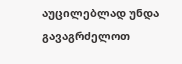აუცილებლად უნდა გავაგრძელოთ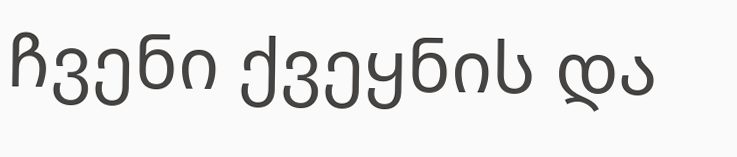ჩვენი ქვეყნის და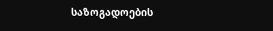საზოგადოების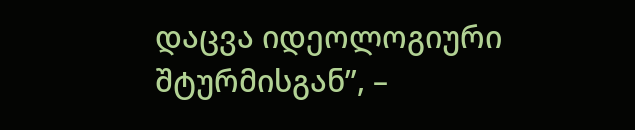დაცვა იდეოლოგიური შტურმისგან”, –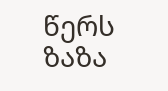წერს ზაზა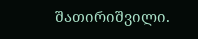შათირიშვილი.